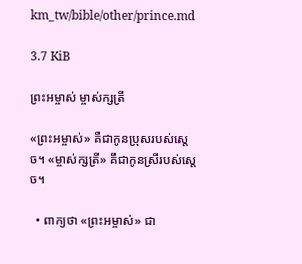km_tw/bible/other/prince.md

3.7 KiB

ព្រះអម្ចាស់ ម្ចាស់ក្សត្រី

«ព្រះអម្ចាស់» គឺជាកូនប្រុសរបស់ស្តេច។ «ម្ចាស់ក្សត្រី» គឹជាកូនស្រីរបស់ស្តេច។

  • ពាក្យថា «ព្រះអម្ចាស់» ជា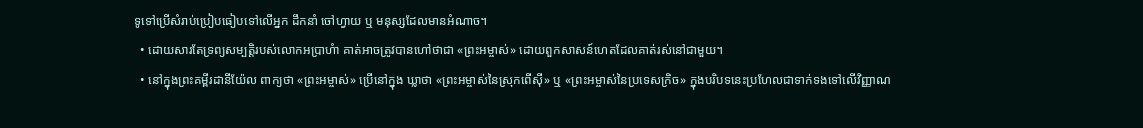ទូទៅប្រើសំរាប់ប្រៀបធៀបទៅលើអ្នក ដឹកនាំ ចៅហ្វាយ ឬ មនុស្សដែលមានអំណាច។
  • ដោយសារតែទ្រព្យសម្បត្តិរបស់លោកអប្រាហំា គាត់អាចត្រូវបានហៅថាជា «ព្រះអម្ចាស់» ដោយពួកសាសន៍ហេតដែលគាត់រស់នៅជាមួយ។
  • នៅក្នុងព្រះគម្ពីរដានីយ៉ែល ពាក្យថា «ព្រះអម្ចាស់» ប្រើនៅក្នុង ឃ្លាថា «ព្រះអម្ចាស់នៃស្រុកពើសុី» ឬ «ព្រះអម្ចាស់នៃប្រទេសក្រិច» ក្នុងបរិបទនេះប្រហែលជាទាក់ទងទៅលើវិញ្ញាណ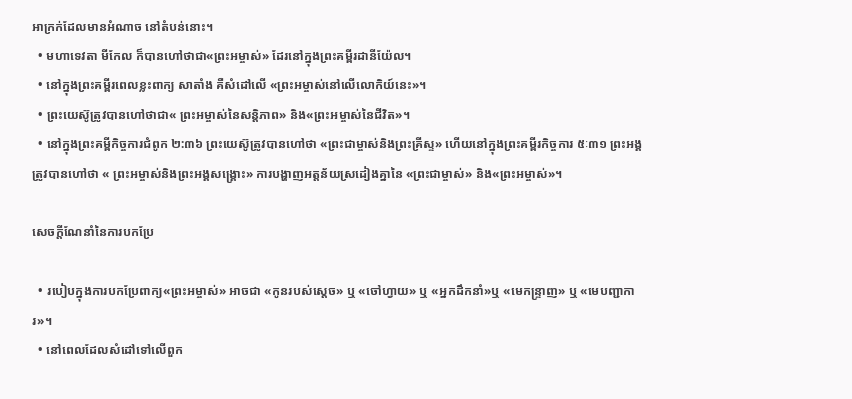អាក្រក់ដែលមានអំណាច នៅតំបន់នោះ។
  • មហាទេវតា មីកែល ក៏បានហៅថាជា«ព្រះអម្ចាស់» ដែរនៅក្នុងព្រះគម្ពីរដានីយ៉ែល។
  • នៅក្នុងព្រះគម្ពីរពេលខ្លះពាក្យ សាតាំង គឺសំដៅលើ «ព្រះអម្ចាស់នៅលើលោកិយ៍នេះ»។
  • ព្រះយេស៊ូត្រូវបានហៅថាជា« ព្រះអម្ចាស់នៃសន្តិភាព» និង«ព្រះអម្ចាស់នៃជីវិត»។
  • នៅក្នុងព្រះគម្ពីកិច្ចការជំពូក ២:៣៦ ព្រះយេស៊ូត្រូវបានហៅថា «ព្រះជាម្ចាស់និងព្រះគ្រីស្ទ» ហើយនៅក្នុងព្រះគម្ពីរកិច្ចការ ៥ៈ៣១ ព្រះអង្គត្រូវបានហៅថា « ព្រះអម្ចាស់និងព្រះអង្គសង្រ្គោះ» ការបង្ហាញអត្តន័យស្រដៀងគ្នានៃ «ព្រះជាម្ចាស់» និង«ព្រះអម្ចាស់»។

សេចក្តីណែនាំនៃការបកប្រែ

  • របៀបក្នុងការបកប្រែពាក្យ«ព្រះអម្ចាស់» អាចជា «កូនរបស់ស្តេច» ឬ «ចៅហ្វាយ» ឬ «អ្នកដឹកនាំ»ឬ «មេកន្រ្ទាញ» ឬ «មេបញ្ជាការ»។
  • នៅពេលដែលសំដៅទៅលើពួក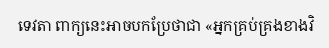ទេវតា ពាក្យនេះអាចបកប្រែថាជា «អ្នកគ្រប់គ្រងខាងវិ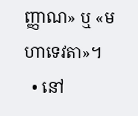ញ្ញាណ» ឬ «មហាទេវតា»។
  • នៅ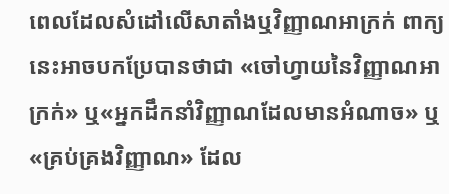ពេលដែលសំដៅលើសាតាំងឬវិញ្ញាណអាក្រក់ ពាក្យនេះអាចបកប្រែបានថាជា «ចៅហ្វាយនៃវិញ្ញាណអាក្រក់» ឬ«អ្នកដឹកនាំវិញ្ញាណដែលមានអំណាច» ឬ «គ្រប់គ្រងវិញ្ញាណ» ដែល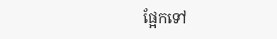ផ្អែកទៅ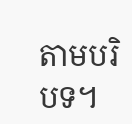តាមបរិបទ។